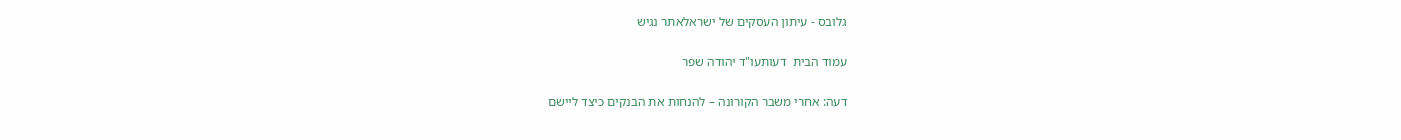גלובס - עיתון העסקים של ישראלאתר נגיש

עמוד הבית  דעותעו"ד יהודה שפר

דעה: אחרי משבר הקורונה – להנחות את הבנקים כיצד ליישם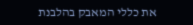את כללי המאבק בהלבנת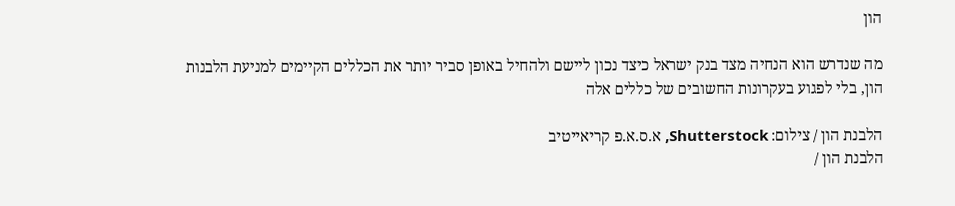הון

מה שנדרש הוא הנחיה מצד בנק ישראל כיצד נכון ליישם ולהחיל באופן סביר יותר את הכללים הקיימים למניעת הלבנות הון, בלי לפגוע בעקרונות החשובים של כללים אלה

הלבנת הון / צילום: Shutterstock, א.ס.א.פ קריאייטיב
הלבנת הון /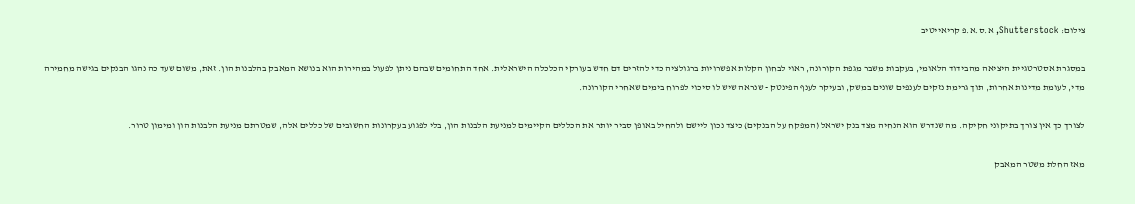צילום: Shutterstock, א.ס.א.פ קריאייטיב

במסגרת אסטרטגיית היציאה מהבידוד הלאומי, בעקבות משבר מגפת הקורונה, ראוי לבחון הקלות אפשרויות ברגולציה כדי להזרים דם חדש בעורקי הכלכלה הישראלית. אחד התחומים שבהם ניתן לפעול במהירות הוא בנושא המאבק בהלבנות הון. זאת, משום שעד כה נהגו הבנקים בגישה מחמירה מדי, לעומת מדינות אחרות, תוך גרימת נזקים לענפים שונים במשק, ובעיקר לענף הפינטק - שנראה שיש לו סיכוי לפרוח בימים שאחרי הקורונה.

לצורך כך אין צורך בתיקוני חקיקה. מה שנדרש הוא הנחיה מצד בנק ישראל (המפקח על הבנקים) כיצד נכון ליישם ולהחיל באופן סביר יותר את הכללים הקיימים למניעת הלבנות הון, בלי לפגוע בעקרונות החשובים של כללים אלה, שמטרתם מניעת הלבנות הון ומימון טרור.

מאז החלת משטר המאבק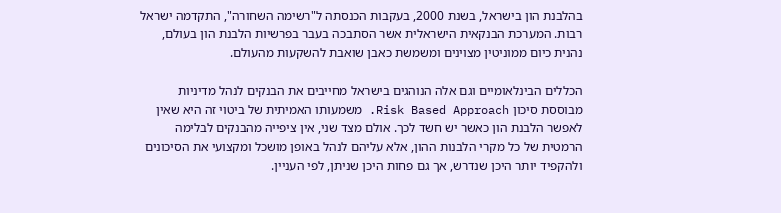בהלבנת הון בישראל, בשנת 2000, בעקבות הכנסתה ל"רשימה השחורה", התקדמה ישראל רבות. המערכת הבנקאית הישראלית אשר הסתבכה בעבר בפרשיות הלבנת הון בעולם, נהנית כיום ממוניטין מצוינים ומשמשת כאבן שואבת להשקעות מהעולם.

הכללים הבינלאומיים וגם אלה הנוהגים בישראל מחייבים את הבנקים לנהל מדיניות מבוססת סיכון Risk Based Approach. משמעותו האמיתית של ביטוי זה היא שאין לאפשר הלבנת הון כאשר יש חשד לכך. אולם מצד שני, אין ציפייה מהבנקים לבלימה הרמטית של כל מקרי הלבנות ההון, אלא עליהם לנהל באופן מושכל ומקצועי את הסיכונים ולהקפיד יותר היכן שנדרש, אך גם פחות היכן שניתן, לפי העניין.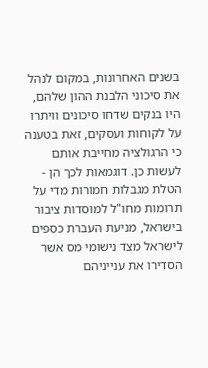בשנים האחרונות, במקום לנהל את סיכוני הלבנת ההון שלהם, היו בנקים שדחו סיכונים וויתרו על לקוחות ועסקים, זאת בטענה כי הרגולציה מחייבת אותם לעשות כן. דוגמאות לכך הן - הטלת מגבלות חמורות מדי על תרומות מחו"ל למוסדות ציבור בישראל, מניעת העברת כספים לישראל מצד נישומי מס אשר הסדירו את ענייניהם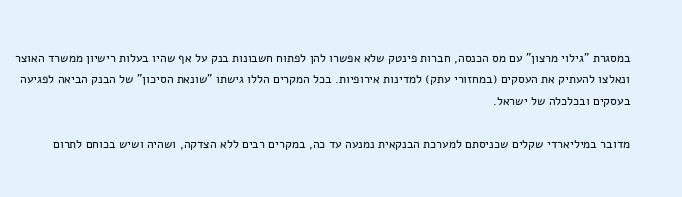במסגרת "גילוי מרצון" עם מס הכנסה, חברות פינטק שלא אפשרו להן לפתוח חשבונות בנק על אף שהיו בעלות רישיון ממשרד האוצר ונאלצו להעתיק את העסקים (במחזורי עתק) למדינות אירופיות. בכל המקרים הללו גישתו "שונאת הסיכון" של הבנק הביאה לפגיעה בעסקים ובכלכלה של ישראל.

מדובר במיליארדי שקלים שכניסתם למערכת הבנקאית נמנעה עד כה, במקרים רבים ללא הצדקה, ושהיה ושיש בכוחם לתרום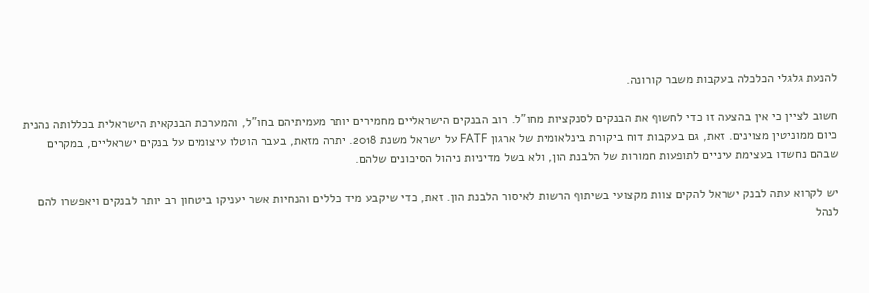להנעת גלגלי הכלכלה בעקבות משבר קורונה.

חשוב לציין כי אין בהצעה זו כדי לחשוף את הבנקים לסנקציות מחו"ל. רוב הבנקים הישראליים מחמירים יותר מעמיתיהם בחו"ל, והמערכת הבנקאית הישראלית בכללותה נהנית כיום ממוניטין מצוינים. זאת, גם בעקבות דוח ביקורת בינלאומית של ארגון FATF על ישראל משנת 2018. יתרה מזאת, בעבר הוטלו עיצומים על בנקים ישראליים, במקרים שבהם נחשדו בעצימת עיניים לתופעות חמורות של הלבנת הון, ולא בשל מדיניות ניהול הסיכונים שלהם.

יש לקרוא עתה לבנק ישראל להקים צוות מקצועי בשיתוף הרשות לאיסור הלבנת הון. זאת, כדי שיקבע מיד כללים והנחיות אשר יעניקו ביטחון רב יותר לבנקים ויאפשרו להם לנהל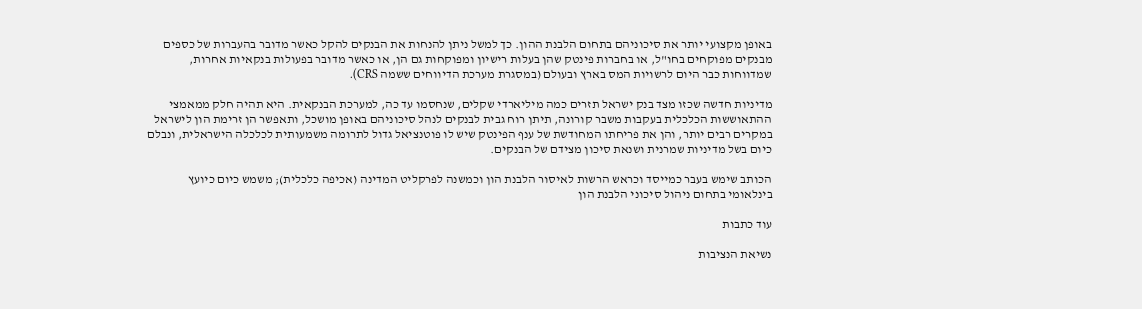באופן מקצועי יותר את סיכוניהם בתחום הלבנת ההון. כך למשל ניתן להנחות את הבנקים להקל כאשר מדובר בהעברות של כספים מבנקים מפוקחים בחו"ל, או בחברות פינטק שהן בעלות רישיון ומפוקחות גם הן, או כאשר מדובר בפעולות בנקאיות אחרות, שמדווחות כבר היום לרשויות המס בארץ ובעולם (במסגרת מערכת הדיווחים ששמה CRS).

מדיניות חדשה שכזו מצד בנק ישראל תזרים כמה מיליארדי שקלים, שנחסמו עד כה, למערכת הבנקאית. היא תהיה חלק ממאמצי ההתאוששות הכלכלית בעקבות משבר קורונה, תיתן רוח גבית לבנקים לנהל סיכוניהם באופן מושכל, ותאפשר הן זרימת הון לישראל במקרים רבים יותר, והן את פריחתו המחודשת של ענף הפינטק שיש לו פוטנציאל גדול לתרומה משמעותית לכלכלה הישראלית, ונבלם כיום בשל מדיניות שמרנית ושנאת סיכון מצידם של הבנקים.

הכותב שימש בעבר כמייסד וכראש הרשות לאיסור הלבנת הון וכמשנה לפרקליט המדינה (אכיפה כלכלית); משמש כיום כיועץ בינלאומי בתחום ניהול סיכוני הלבנת הון

עוד כתבות

נשיאת הנציבות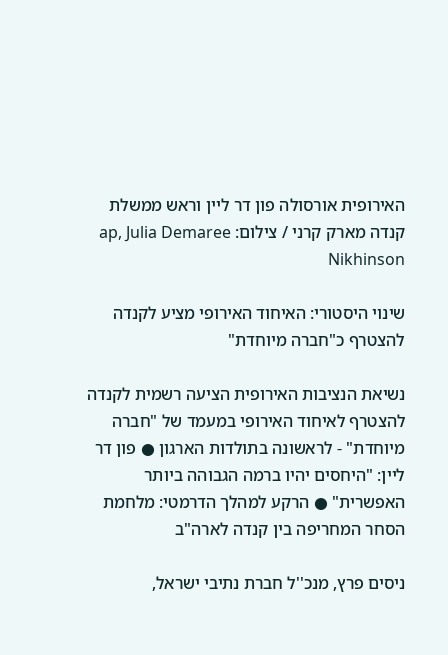האירופית אורסולה פון דר ליין וראש ממשלת קנדה מארק קרני / צילום: ap, Julia Demaree Nikhinson

שינוי היסטורי: האיחוד האירופי מציע לקנדה להצטרף כ"חברה מיוחדת"

נשיאת הנציבות האירופית הציעה רשמית לקנדה להצטרף לאיחוד האירופי במעמד של "חברה מיוחדת" - לראשונה בתולדות הארגון ● פון דר ליין: "היחסים יהיו ברמה הגבוהה ביותר האפשרית" ● הרקע למהלך הדרמטי: מלחמת הסחר המחריפה בין קנדה לארה"ב

ניסים פרץ, מנכ''ל חברת נתיבי ישראל,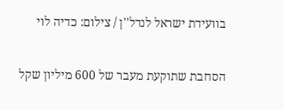בוועידת ישראל לנדל''ן / צילום: כדיה לוי

הסחבת שתוקעת מעבר של 600 מיליון שקל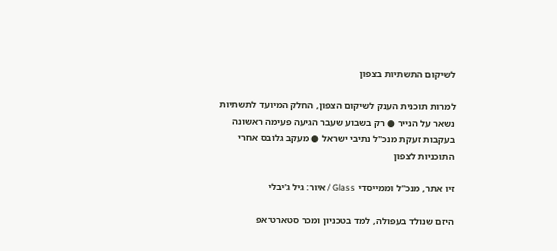לשיקום התשתיות בצפון

למרות תוכנית הענק לשיקום הצפון, החלק המיועד לתשתיות נשאר על הנייר ● רק בשבוע שעבר הגיעה פעימה ראשונה בעקבות זעקת מנכ"ל נתיבי ישראל ● מעקב גלובס אחרי התוכניות לצפון

זיו אתר, מנכ''ל וממייסדי Glass / איור: גיל ג'יבלי

היזם שנולד בעפולה, למד בטכניון ומכר סטארט־אפ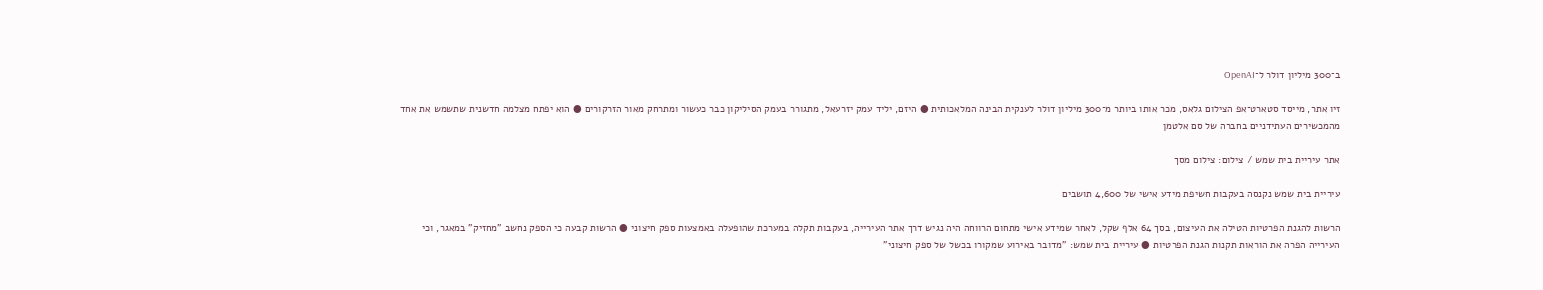ב־300 מיליון דולר ל־OpenAI

זיו אתר, מייסד סטארט־אפ הצילום גלאס, מכר אותו ביותר מ־300 מיליון דולר לענקית הבינה המלאכותית ● היזם, יליד עמק יזרעאל, מתגורר בעמק הסיליקון כבר כעשור ומתרחק מאור הזרקורים ● הוא יפתח מצלמה חדשנית שתשמש את אחד מהמכשירים העתידניים בחברה של סם אלטמן

אתר עיריית בית שמש / צילום: צילום מסך

עיריית בית שמש נקנסה בעקבות חשיפת מידע אישי של 4,600 תושבים

הרשות להגנת הפרטיות הטילה את העיצום, בסך 64 אלף שקל, לאחר שמידע אישי מתחום הרווחה היה נגיש דרך אתר העירייה, בעקבות תקלה במערכת שהופעלה באמצעות ספק חיצוני ● הרשות קבעה כי הספק נחשב "מחזיק" במאגר, וכי העירייה הפרה את הוראות תקנות הגנת הפרטיות ● עיריית בית שמש: "מדובר באירוע שמקורו בכשל של ספק חיצוני"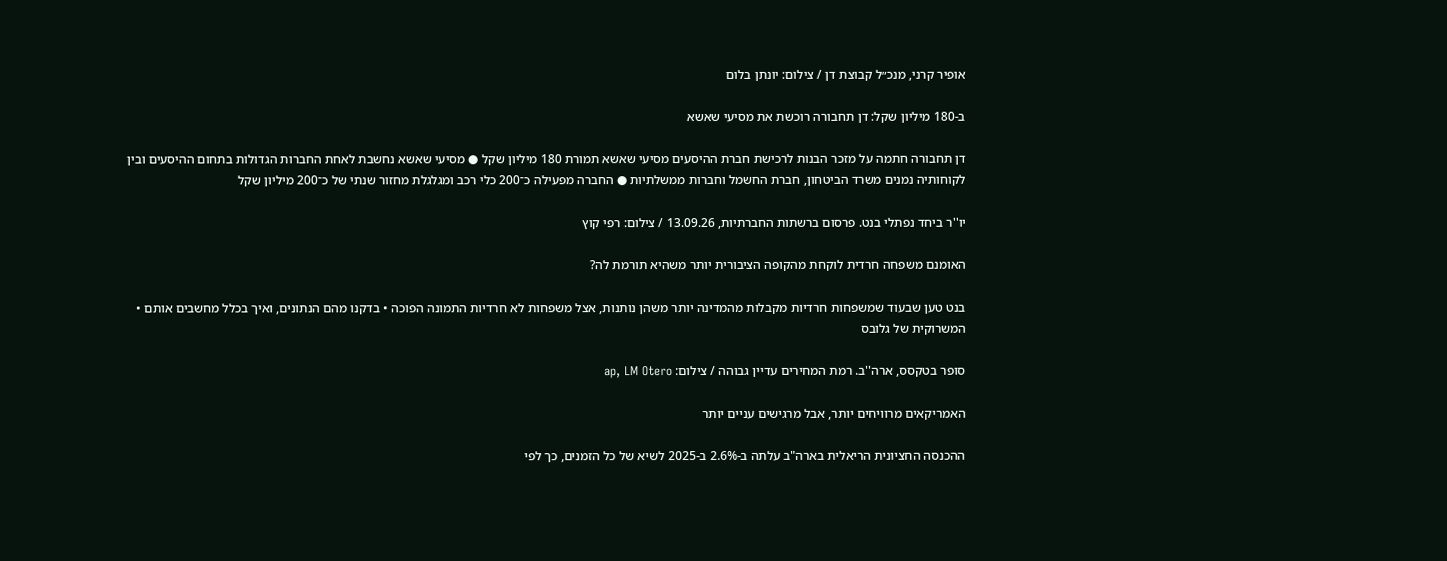אופיר קרני, מנכ״ל קבוצת דן / צילום: יונתן בלום

ב-180 מיליון שקל: דן תחבורה רוכשת את מסיעי שאשא

דן תחבורה חתמה על מזכר הבנות לרכישת חברת ההיסעים מסיעי שאשא תמורת 180 מיליון שקל ● מסיעי שאשא נחשבת לאחת החברות הגדולות בתחום ההיסעים ובין לקוחותיה נמנים משרד הביטחון, חברת החשמל וחברות ממשלתיות ● החברה מפעילה כ־200 כלי רכב ומגלגלת מחזור שנתי של כ־200 מיליון שקל

יו''ר ביחד נפתלי בנט. פרסום ברשתות החברתיות, 13.09.26 / צילום: רפי קוץ

האומנם משפחה חרדית לוקחת מהקופה הציבורית יותר משהיא תורמת לה?

בנט טען שבעוד שמשפחות חרדיות מקבלות מהמדינה יותר משהן נותנות, אצל משפחות לא חרדיות התמונה הפוכה • בדקנו מהם הנתונים, ואיך בכלל מחשבים אותם • המשרוקית של גלובס

סופר בטקסס, ארה''ב. רמת המחירים עדיין גבוהה / צילום: ap, LM Otero

האמריקאים מרוויחים יותר, אבל מרגישים עניים יותר

ההכנסה החציונית הריאלית בארה"ב עלתה ב-2.6% ב-2025 לשיא של כל הזמנים, כך לפי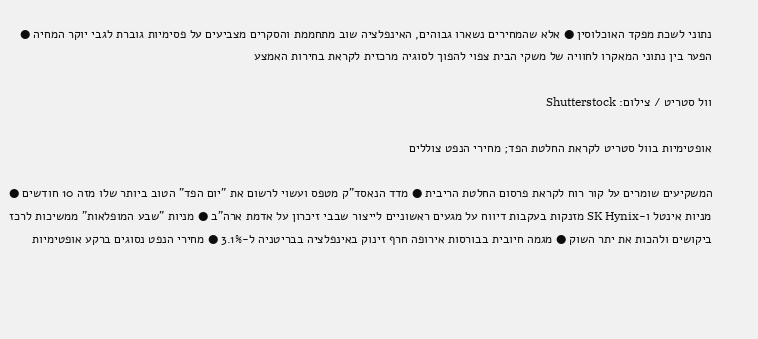נתוני לשכת מפקד האוכלוסין ● אלא שהמחירים נשארו גבוהים, האינפלציה שוב מתחממת והסקרים מצביעים על פסימיות גוברת לגבי יוקר המחיה ● הפער בין נתוני המאקרו לחוויה של משקי הבית צפוי להפוך לסוגיה מרכזית לקראת בחירות האמצע

וול סטריט / צילום: Shutterstock

אופטימיות בוול סטריט לקראת החלטת הפד; מחירי הנפט צוללים

המשקיעים שומרים על קור רוח לקראת פרסום החלטת הריבית ● מדד הנאסד"ק מטפס ועשוי לרשום את "יום הפד" הטוב ביותר שלו מזה 10 חודשים ● מניות אינטל ו-SK Hynix מזנקות בעקבות דיווח על מגעים ראשוניים לייצור שבבי זיכרון על אדמת ארה"ב ● מניות "שבע המופלאות" ממשיכות לרכז ביקושים ולהכות את יתר השוק ● מגמה חיובית בבורסות אירופה חרף זינוק באינפלציה בבריטניה ל-3.1% ● מחירי הנפט נסוגים ברקע אופטימיות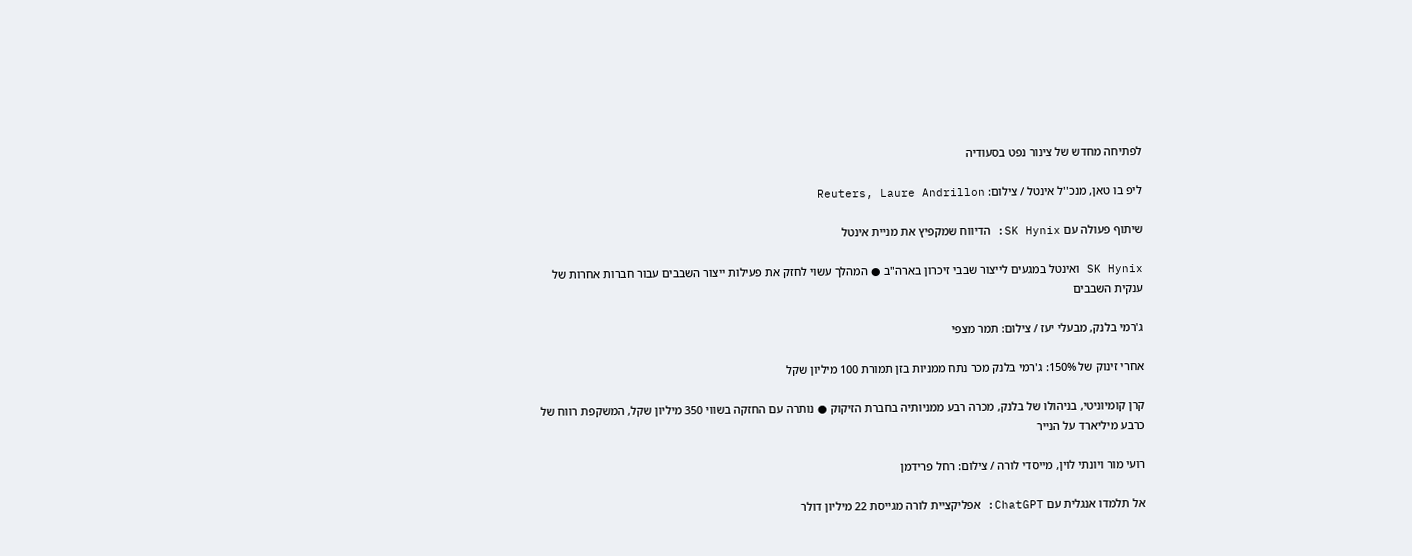לפתיחה מחדש של צינור נפט בסעודיה

ליפ בו טאן, מנכ''ל אינטל / צילום: Reuters, Laure Andrillon

שיתוף פעולה עם SK Hynix: הדיווח שמקפיץ את מניית אינטל

SK Hynix ואינטל במגעים לייצור שבבי זיכרון בארה"ב ● המהלך עשוי לחזק את פעילות ייצור השבבים עבור חברות אחרות של ענקית השבבים

ג'רמי בלנק, מבעלי יעז / צילום: תמר מצפי

אחרי זינוק של 150%: ג'רמי בלנק מכר נתח ממניות בזן תמורת 100 מיליון שקל

קרן קומיוניטי, בניהולו של בלנק, מכרה רבע ממניותיה בחברת הזיקוק ● נותרה עם החזקה בשווי 350 מיליון שקל, המשקפת רווח של כרבע מיליארד על הנייר

רועי מור ויונתי לוין, מייסדי לורה / צילום: רחל פרידמן

אל תלמדו אנגלית עם ChatGPT: אפליקציית לורה מגייסת 22 מיליון דולר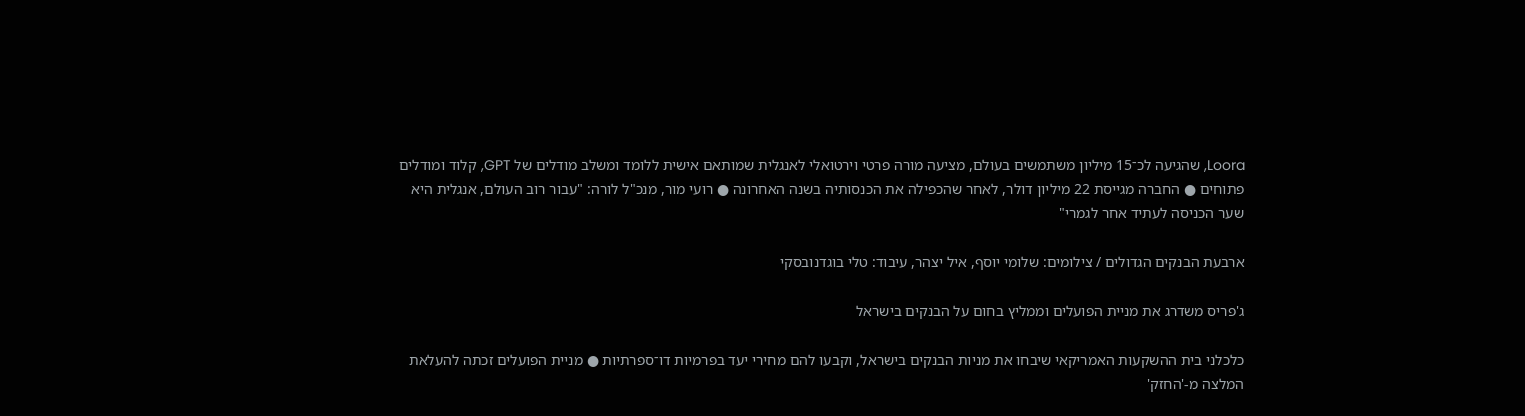Loora, שהגיעה לכ־15 מיליון משתמשים בעולם, מציעה מורה פרטי וירטואלי לאנגלית שמותאם אישית ללומד ומשלב מודלים של GPT, קלוד ומודלים פתוחים ● החברה מגייסת 22 מיליון דולר, לאחר שהכפילה את הכנסותיה בשנה האחרונה ● רועי מור, מנכ"ל לורה: "עבור רוב העולם, אנגלית היא שער הכניסה לעתיד אחר לגמרי"

ארבעת הבנקים הגדולים / צילומים: שלומי יוסף, איל יצהר, עיבוד: טלי בוגדנובסקי

ג'פריס משדרג את מניית הפועלים וממליץ בחום על הבנקים בישראל

כלכלני בית ההשקעות האמריקאי שיבחו את מניות הבנקים בישראל, וקבעו להם מחירי יעד בפרמיות דו־ספרתיות ● מניית הפועלים זכתה להעלאת המלצה מ-'החזק'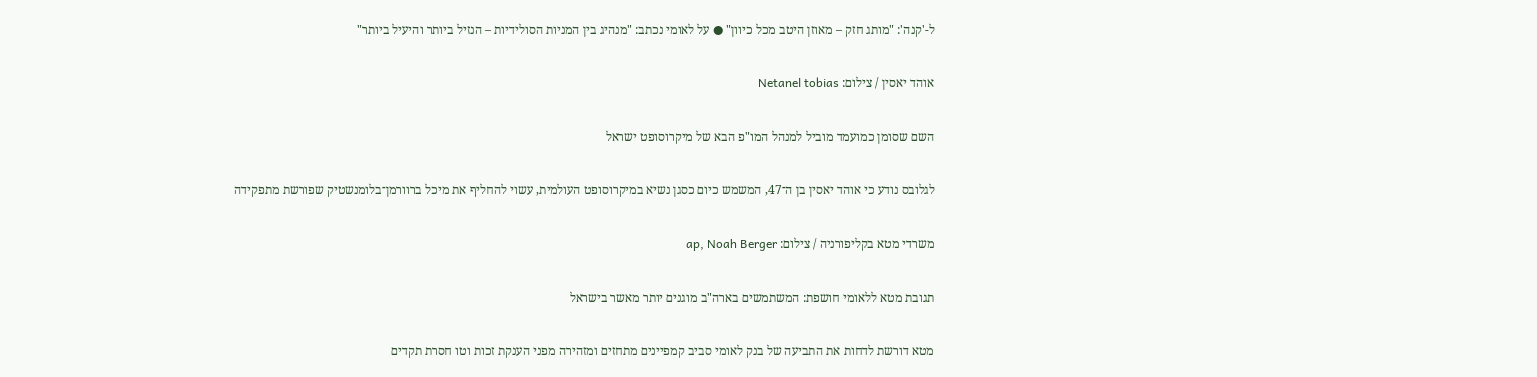ל-'קנה': "מותג חזק – מאוזן היטב מכל כיוון" ● על לאומי נכתב: "מנהיג בין המניות הסולידיות – הנזיל ביותר והיעיל ביותר"

אוהד יאסין / צילום: Netanel tobias

השם שסומן כמועמד מוביל למנהל המו"פ הבא של מיקרוסופט ישראל

לגלובס נודע כי אוהד יאסין בן ה־47, המשמש כיום כסגן נשיא במיקרוסופט העולמית, עשוי להחליף את מיכל ברוורמן־בלומנשטיק שפורשת מתפקידה

משרדי מטא בקליפורניה / צילום: ap, Noah Berger

תגובת מטא ללאומי חושפת: המשתמשים בארה"ב מוגנים יותר מאשר בישראל

מטא דורשת לדחות את התביעה של בנק לאומי סביב קמפיינים מתחזים ומזהירה מפני הענקת זכות וטו חסרת תקדים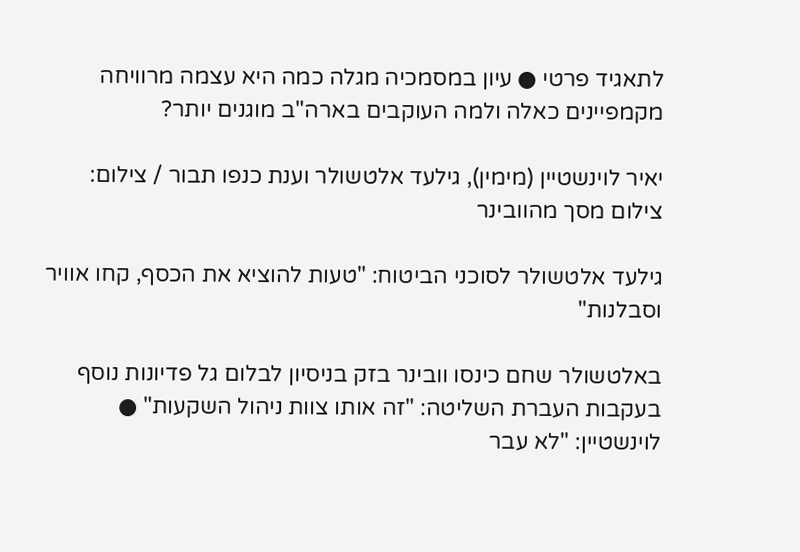לתאגיד פרטי ● עיון במסמכיה מגלה כמה היא עצמה מרוויחה מקמפיינים כאלה ולמה העוקבים בארה"ב מוגנים יותר?

יאיר לוינשטיין (מימין), גילעד אלטשולר וענת כנפו תבור / צילום: צילום מסך מהוובינר

גילעד אלטשולר לסוכני הביטוח: "טעות להוציא את הכסף, קחו אוויר וסבלנות"

באלטשולר שחם כינסו וובינר בזק בניסיון לבלום גל פדיונות נוסף בעקבות העברת השליטה: "זה אותו צוות ניהול השקעות" ● לוינשטיין: "לא עבר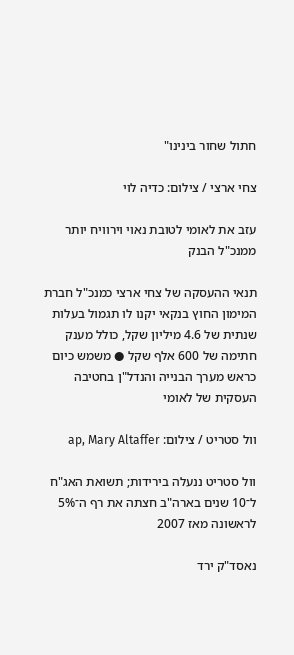חתול שחור בינינו"

צחי ארצי / צילום: כדיה לוי

עזב את לאומי לטובת נאוי וירוויח יותר ממנכ"ל הבנק

תנאי ההעסקה של צחי ארצי כמנכ"ל חברת המימון החוץ בנקאי יקנו לו תגמול בעלות שנתית של 4.6 מיליון שקל, כולל מענק חתימה של 600 אלף שקל ● משמש כיום כראש מערך הבנייה והנדל"ן בחטיבה העסקית של לאומי

וול סטריט / צילום: ap, Mary Altaffer

וול סטריט ננעלה בירידות; תשואת האג"ח ל־10 שנים בארה"ב חצתה את רף ה־5% לראשונה מאז 2007

נאסד"ק ירד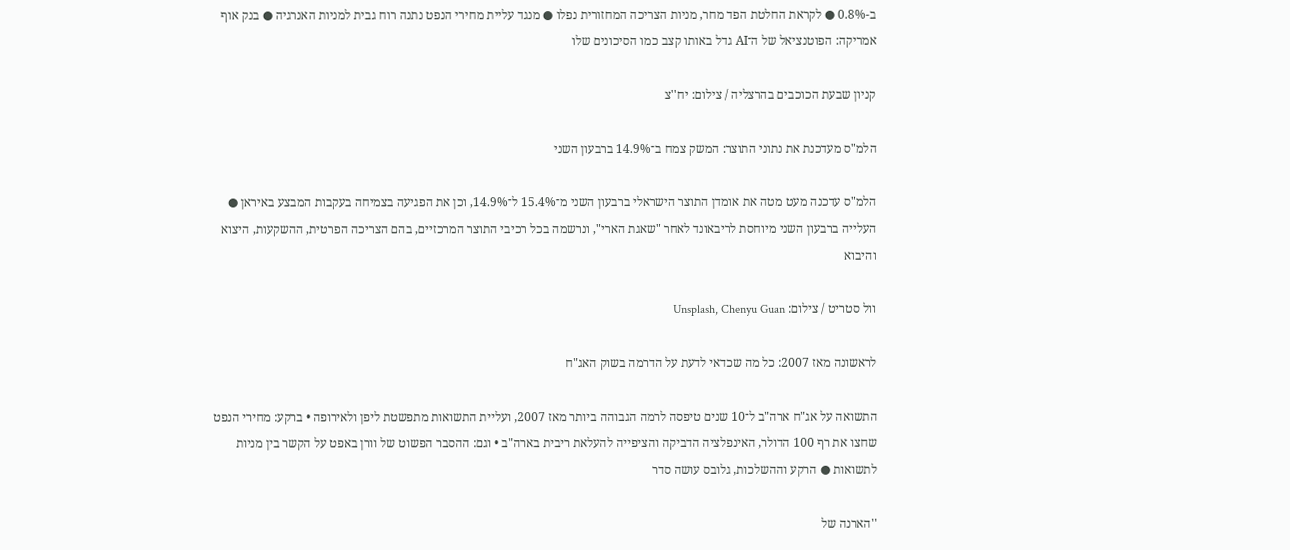ב-0.8% ● לקראת החלטת הפד מחר, מניות הצריכה המחזורית נפלו ● מנגד עליית מחירי הנפט נתנה רוח גבית למניות האנרגיה ● בנק אוף אמריקה: הפוטנציאל של ה־AI גדל באותו קצב כמו הסיכונים שלו

קניון שבעת הכוכבים בהרצליה / צילום: יח''צ

הלמ"ס מעדכנת את נתוני התוצר: המשק צמח ב־14.9% ברבעון השני

הלמ"ס עדכנה מעט מטה את אומדן התוצר הישראלי ברבעון השני מ־15.4% ל־14.9%, וכן את הפגיעה בצמיחה בעקבות המבצע באיראן ● העלייה ברבעון השני מיוחסת לריבאונד לאחר "שאגת הארי", ונרשמה בכל רכיבי התוצר המרכזיים, בהם הצריכה הפרטית, ההשקעות, היצוא והיבוא

וול סטריט / צילום: Unsplash, Chenyu Guan

לראשונה מאז 2007: כל מה שכדאי לדעת על הדרמה בשוק האג"ח

התשואה על אג"ח ארה"ב ל־10 שנים טיפסה לרמה הגבוהה ביותר מאז 2007, ועליית התשואות מתפשטת ליפן ולאירופה • ברקע: מחירי הנפט שחצו את רף 100 הדולר, האינפלציה הדביקה והציפייה להעלאת ריבית בארה"ב • וגם: ההסבר הפשוט של וורן באפט על הקשר בין מניות לתשואות ● הרקע וההשלכות, גלובס עושה סדר

''הארנה של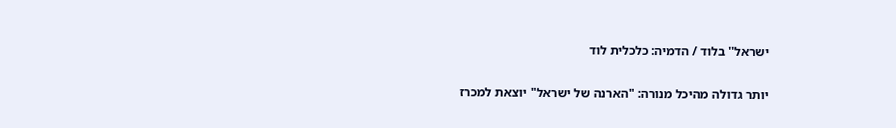ישראל'' בלוד / הדמיה: כלכלית לוד

יותר גדולה מהיכל מנורה: "הארנה של ישראל" יוצאת למכרז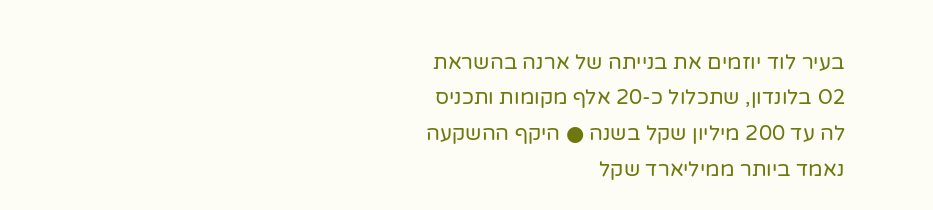בעיר לוד יוזמים את בנייתה של ארנה בהשראת O2 בלונדון, שתכלול כ-20 אלף מקומות ותכניס לה עד 200 מיליון שקל בשנה ● היקף ההשקעה נאמד ביותר ממיליארד שקל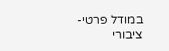במודל פרטי-ציבורי